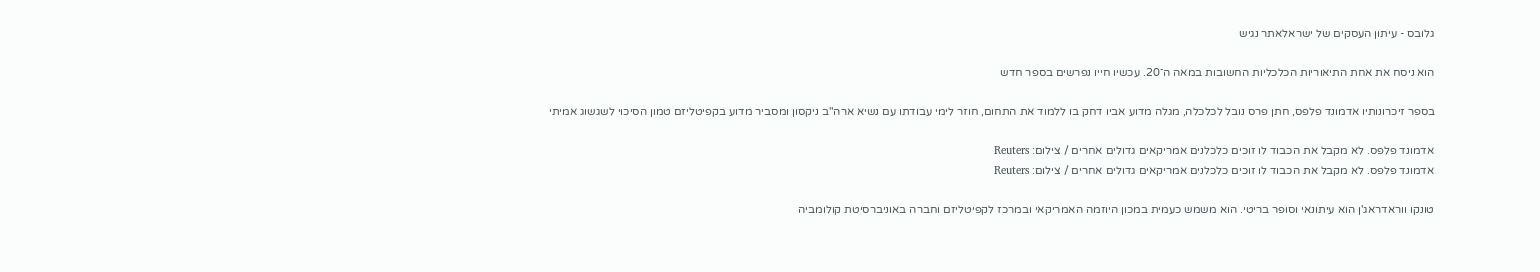גלובס - עיתון העסקים של ישראלאתר נגיש

הוא ניסח את אחת התיאוריות הכלכליות החשובות במאה ה־20. עכשיו חייו נפרשים בספר חדש

בספר זיכרונותיו אדמונד פלפס, חתן פרס נובל לכלכלה, מגלה מדוע אביו דחק בו ללמוד את התחום, חוזר לימי עבודתו עם נשיא ארה"ב ניקסון ומסביר מדוע בקפיטליזם טמון הסיכוי לשגשוג אמיתי

אדמונד פלפס. לא מקבל את הכבוד לו זוכים כלכלנים אמריקאים גדולים אחרים / צילום: Reuters
אדמונד פלפס. לא מקבל את הכבוד לו זוכים כלכלנים אמריקאים גדולים אחרים / צילום: Reuters

טונקו ווראדראג'ן הוא עיתונאי וסופר בריטי. הוא משמש כעמית במכון היוזמה האמריקאי ובמרכז לקפיטליזם וחברה באוניברסיטת קולומביה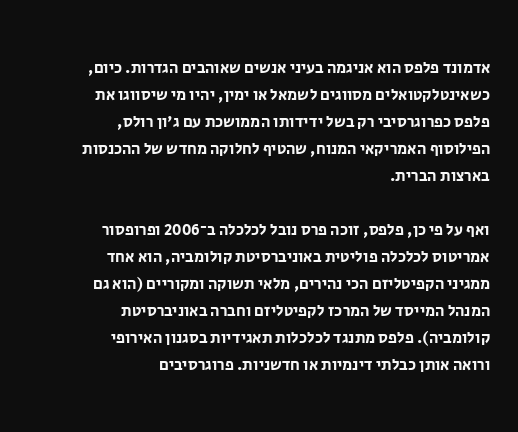אדמונד פלפס הוא אניגמה בעיני אנשים שאוהבים הגדרות. כיום, כשאינטלקטואלים מסווגים לשמאל או ימין, יהיו מי שיסווגו את פלפס כפרוגרסיבי רק בשל ידידותו הממושכת עם ג'ון רולס, הפילוסוף האמריקאי המנוח, שהטיף לחלוקה מחדש של ההכנסות בארצות הברית.

ואף על פי כן, פלפס, זוכה פרס נובל לכלכלה ב־2006 ופרופסור אמריטוס לכלכלה פוליטית באוניברסיטת קולומביה, הוא אחד ממגיני הקפיטליזם הכי נהירים, מלאי תשוקה ומקוריים (הוא גם המנהל המייסד של המרכז לקפיטליזם וחברה באוניברסיטת קולומביה). פלפס מתנגד לכלכלות תאגידיות בסגנון האירופי ורואה אותן כבלתי דינמיות או חדשניות. פרוגרסיבים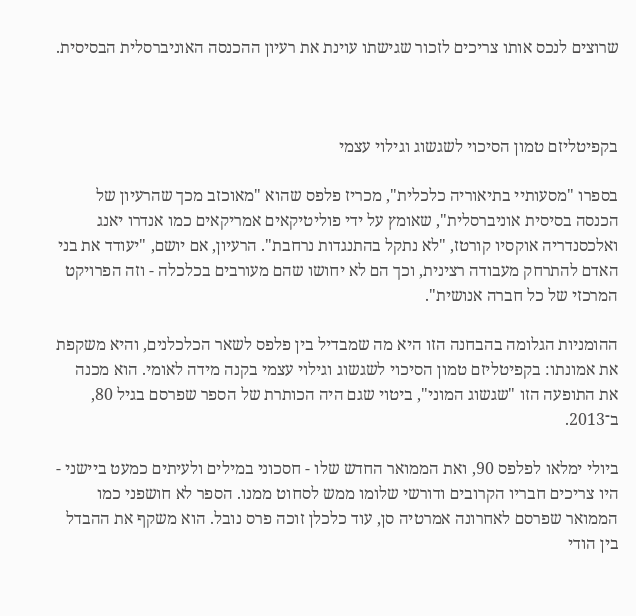שרוצים לנכס אותו צריכים לזכור שגישתו עוינת את רעיון ההכנסה האוניברסלית הבסיסית.



בקפיטליזם טמון הסיכוי לשגשוג וגילוי עצמי

בספרו "מסעותיי בתיאוריה כלכלית", מכריז פלפס שהוא "מאוכזב מכך שהרעיון של הכנסה בסיסית אוניברסלית", שאומץ על ידי פוליטיקאים אמריקאים כמו אנדרו יאנג ואלכסנדריה אוקסיו קורטז, "לא נתקל בהתנגדות נרחבת". הרעיון, אם יושם, "יעודד את בני האדם להתרחק מעבודה רצינית, וכך הם לא יחושו שהם מעורבים בכלכלה - וזה הפרויקט המרכזי של כל חברה אנושית".

ההומניות הגלומה בהבחנה הזו היא מה שמבדיל בין פלפס לשאר הכלכלנים, והיא משקפת את אמונתו: בקפיטליזם טמון הסיכוי לשגשוג וגילוי עצמי בקנה מידה לאומי. הוא מכנה את התופעה הזו "שגשוג המוני", ביטוי שגם היה הכותרת של הספר שפרסם בגיל 80, ב־2013.

ביולי ימלאו לפלפס 90, ואת הממואר החדש שלו - חסכוני במילים ולעיתים כמעט ביישני - היו צריכים חבריו הקרובים ודורשי שלומו ממש לסחוט ממנו. הספר לא חושפני כמו הממואר שפרסם לאחרונה אמרטיה סן, עוד כלכלן זוכה פרס נובל. הוא משקף את ההבדל בין הודי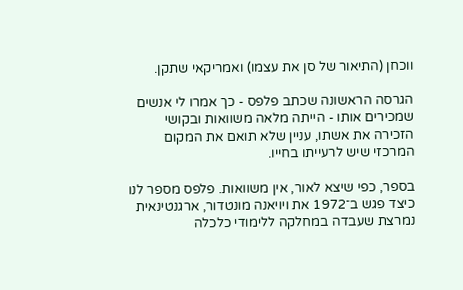ווכחן (התיאור של סן את עצמו) ואמריקאי שתקן.

הגרסה הראשונה שכתב פלפס - כך אמרו לי אנשים שמכירים אותו - הייתה מלאה משוואות ובקושי הזכירה את אשתו, עניין שלא תואם את המקום המרכזי שיש לרעייתו בחייו.

בספר, כפי שיצא לאור, אין משוואות. פלפס מספר לנו כיצד פגש ב־1972 את ויויאנה מונטדור, ארגנטינאית נמרצת שעבדה במחלקה ללימודי כלכלה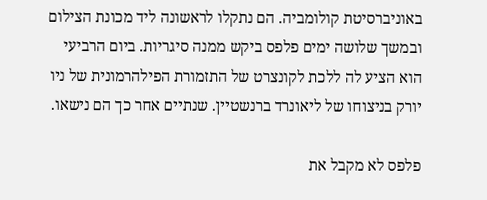באוניברסיטת קולומביה. הם נתקלו לראשונה ליד מכונת הצילום ובמשך שלושה ימים פלפס ביקש ממנה סיגריות. ביום הרביעי הוא הציע לה ללכת לקונצרט של התזמורת הפילהרמונית של ניו יורק בניצוחו של ליאונרד ברנשטיין. שנתיים אחר כך הם נישאו.

פלפס לא מקבל את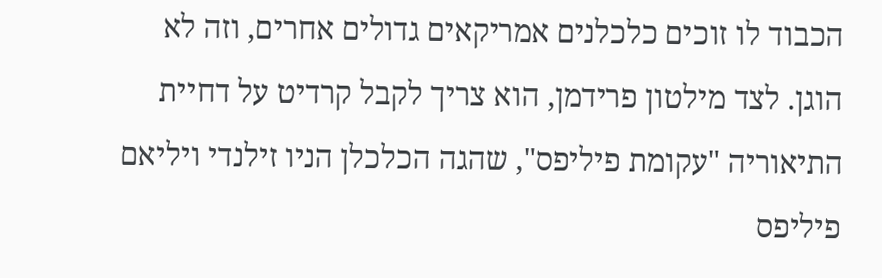הכבוד לו זוכים כלכלנים אמריקאים גדולים אחרים, וזה לא הוגן. לצד מילטון פרידמן, הוא צריך לקבל קרדיט על דחיית התיאוריה "עקומת פיליפס", שהגה הכלכלן הניו זילנדי ויליאם פיליפס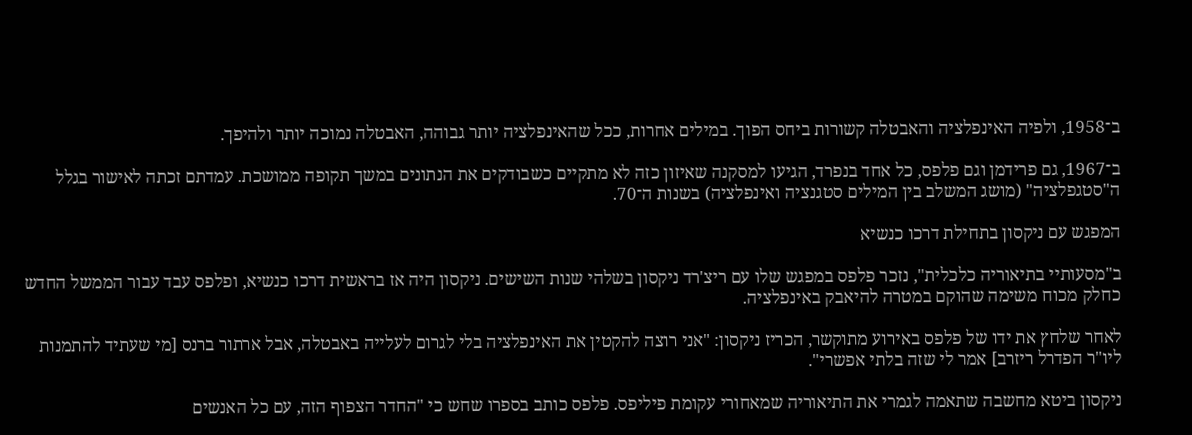ב־1958, ולפיה האינפלציה והאבטלה קשורות ביחס הפוך. במילים אחרות, ככל שהאינפלציה יותר גבוהה, האבטלה נמוכה יותר ולהיפך.

ב־1967, גם פרידמן וגם פלפס, כל אחד בנפרד, הגיעו למסקנה שאיזון כזה לא מתקיים כשבודקים את הנתונים במשך תקופה ממושכת. עמדתם זכתה לאישור בגלל ה"סטגפלציה" (מושג המשלב בין המילים סטגנציה ואינפלציה) בשנות ה־70.

המפגש עם ניקסון בתחילת דרכו כנשיא

ב"מסעותיי בתיאוריה כלכלית", נזכר פלפס במפגש שלו עם ריצ'רד ניקסון בשלהי שנות השישים. ניקסון היה אז בראשית דרכו כנשיא, ופלפס עבד עבור הממשל החדש כחלק מכוח משימה שהוקם במטרה להיאבק באינפלציה.

לאחר שלחץ את ידו של פלפס באירוע מתוקשר, הכריז ניקסון: "אני רוצה להקטין את האינפלציה בלי לגרום לעלייה באבטלה, אבל ארתור ברנס [מי שעתיד להתמנות ליו"ר הפדרל ריזרב] אמר לי שזה בלתי אפשרי".

ניקסון ביטא מחשבה שתאמה לגמרי את התיאוריה שמאחורי עקומת פיליפס. פלפס כותב בספרו שחש כי "החדר הצפוף הזה, עם כל האנשים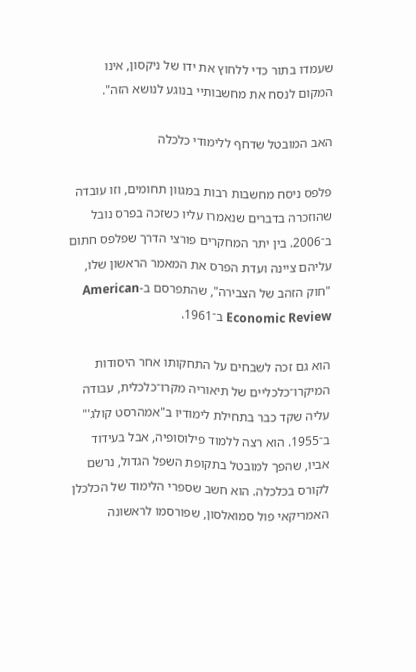שעמדו בתור כדי ללחוץ את ידו של ניקסון, אינו המקום לנסח את מחשבותיי בנוגע לנושא הזה".

האב המובטל שדחף ללימודי כלכלה

פלפס ניסח מחשבות רבות במגוון תחומים, וזו עובדה שהוזכרה בדברים שנאמרו עליו כשזכה בפרס נובל ב־2006. בין יתר המחקרים פורצי הדרך שפלפס חתום עליהם ציינה ועדת הפרס את המאמר הראשון שלו, "חוק הזהב של הצבירה", שהתפרסם ב-American Economic Review ב־1961.

הוא גם זכה לשבחים על התחקותו אחר היסודות המיקרו־כלכליים של תיאוריה מקרו־כלכלית, עבודה עליה שקד כבר בתחילת לימודיו ב"אמהרסט קולג'" ב־1955. הוא רצה ללמוד פילוסופיה, אבל בעידוד אביו, שהפך למובטל בתקופת השפל הגדול, נרשם לקורס בכלכלה. הוא חשב שספרי הלימוד של הכלכלן האמריקאי פול סמואלסון, שפורסמו לראשונה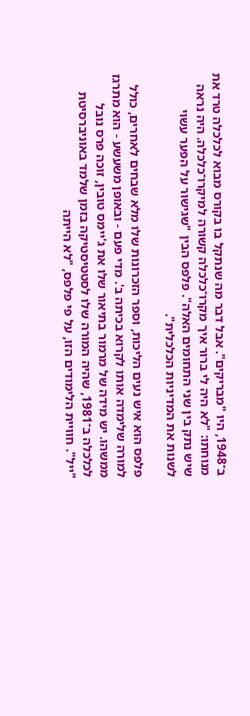ב־1948, היו "מבריקים". אבל דבר מה שנתקל בו בקורס מבוא לכלכלה טרד את מנוחתו: "לא היה לי ברור איך מקרו־כלכלה קשורה למיקרו־כלכלה. היה נראה שיש נתק בין שני התחומים האלה". פלפס הבין "שגישור על הפער עשוי לשנות את המדיניות הכלכלית".

פלפס הוא איש נעים הליכות, וספר הזכרונות שלו מלא שבחים לאחרים, כולל למורה שלימדה אותו לקרוא בכיתה ב'. מדי פעם - ובאופן משעשע - הוא מתרגז ממשהו. יש מידה של מרמור בתיאור שלו את ג'יימס טובין, זוכה פרס נובל לכלכלה ב־1981, שהיה המורה שלו לסטטיסטיקה בזמן שלמד באוניברסיטת "ייל". חוויית הלימודים הזו, על פי פלפס, "לא הייתה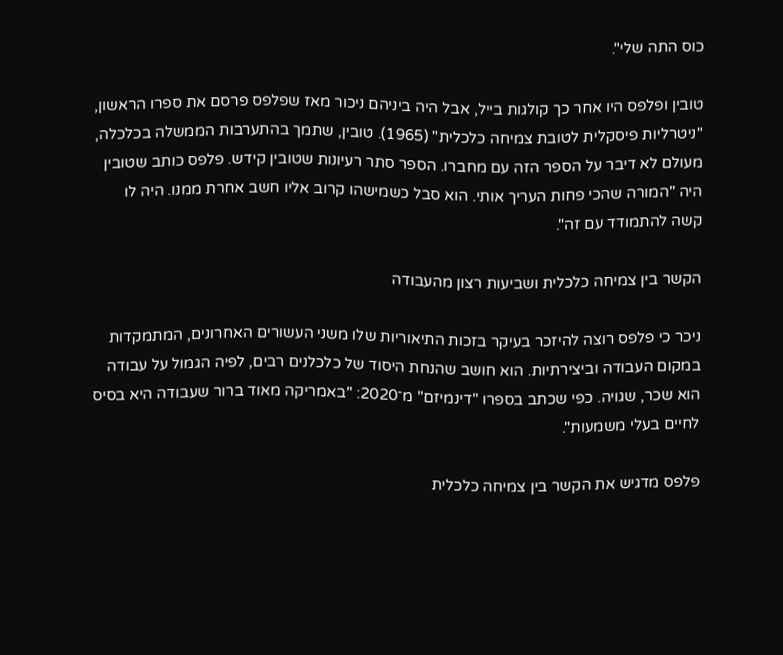כוס התה שלי".

טובין ופלפס היו אחר כך קולגות בייל, אבל היה ביניהם ניכור מאז שפלפס פרסם את ספרו הראשון, "ניטרליות פיסקלית לטובת צמיחה כלכלית" (1965). טובין, שתמך בהתערבות הממשלה בכלכלה, מעולם לא דיבר על הספר הזה עם מחברו. הספר סתר רעיונות שטובין קידש. פלפס כותב שטובין היה "המורה שהכי פחות העריך אותי. הוא סבל כשמישהו קרוב אליו חשב אחרת ממנו. היה לו קשה להתמודד עם זה".

הקשר בין צמיחה כלכלית ושביעות רצון מהעבודה

ניכר כי פלפס רוצה להיזכר בעיקר בזכות התיאוריות שלו משני העשורים האחרונים, המתמקדות במקום העבודה וביצירתיות. הוא חושב שהנחת היסוד של כלכלנים רבים, לפיה הגמול על עבודה הוא שכר, שגויה. כפי שכתב בספרו "דינמיזם" מ־2020: "באמריקה מאוד ברור שעבודה היא בסיס לחיים בעלי משמעות".

פלפס מדגיש את הקשר בין צמיחה כלכלית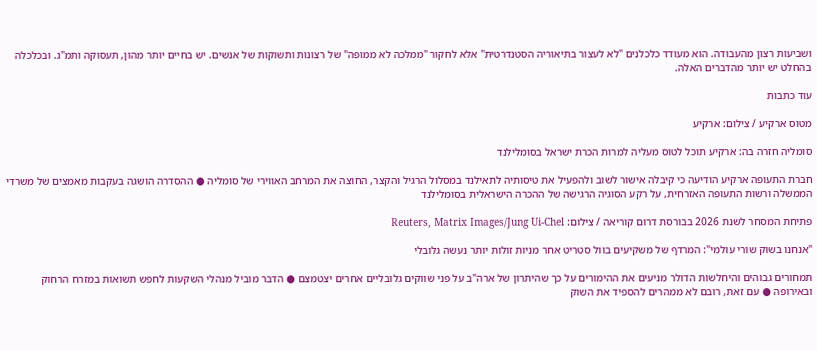ושביעות רצון מהעבודה. הוא מעודד כלכלנים "לא לעצור בתיאוריה הסטנדרטית" אלא לחקור "ממלכה לא ממופה" של רצונות ותשוקות של אנשים. יש בחיים יותר מהון, תעסוקה ותמ"ג. ובכלכלה בהחלט יש יותר מהדברים האלה.

עוד כתבות

מטוס ארקיע / צילום: ארקיע

סומליה חזרה בה: ארקיע תוכל לטוס מעליה למרות הכרת ישראל בסומלילנד

חברת התעופה ארקיע הודיעה כי קיבלה אישור לשוב ולהפעיל את טיסותיה לתאילנד במסלול הרגיל והקצר, החוצה את המרחב האווירי של סומליה ● ההסדרה הושגה בעקבות מאמצים של משרדי הממשלה ורשות התעופה האזרחית, על רקע הסוגיה הרגישה של ההכרה הישראלית בסומלילנד

פתיחת המסחר לשנת 2026 בבורסת דרום קוריאה / צילום: Reuters, Matrix Images/Jung Ui-Chel

"אנחנו בשוק שורי עולמי": המרדף של משקיעים בוול סטריט אחר מניות זולות יותר נעשה גלובלי

תמחורים גבוהים והיחלשות הדולר מניעים את ההימורים על כך שהיתרון של ארה"ב על פני שווקים גלובליים אחרים יצטמצם ● הדבר מוביל מנהלי השקעות לחפש תשואות במזרח הרחוק ובאירופה ● עם זאת, רובם לא ממהרים להספיד את השוק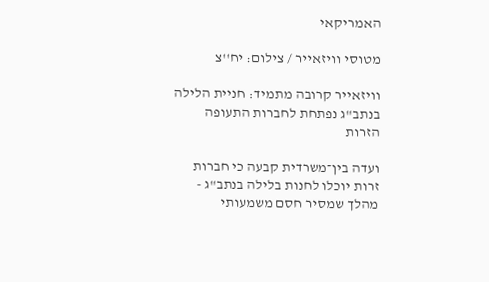האמריקאי

מטוסי וויזאייר / צילום: יח''צ

וויזאייר קרובה מתמיד: חניית הלילה בנתב"ג נפתחת לחברות התעופה הזרות

ועדה בין־משרדית קבעה כי חברות זרות יוכלו לחנות בלילה בנתב"ג - מהלך שמסיר חסם משמעותי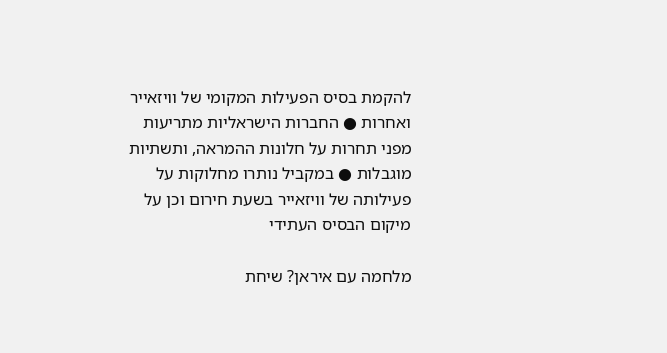להקמת בסיס הפעילות המקומי של וויזאייר ואחרות ● החברות הישראליות מתריעות מפני תחרות על חלונות ההמראה, ותשתיות מוגבלות ● במקביל נותרו מחלוקות על פעילותה של וויזאייר בשעת חירום וכן על מיקום הבסיס העתידי

מלחמה עם איראן? שיחת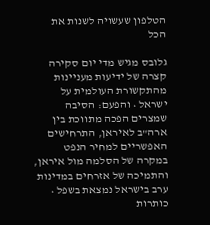הטלפון שעשויה לשנות את הכל

גלובס מגיש מדי יום סקירה קצרה של ידיעות מעניינות מהתקשורת העולמית על ישראל • והפעם: הסיבה שמצרים הפכה מתווכת בין ארה"ב לאיראן, התרחישים האפשריים למחיר הנפט במקרה של הסלמה מול איראן, והתמיכה של אזרחים במדינות ערב בישראל נמצאת בשפל • כותרות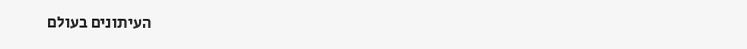העיתונים בעולם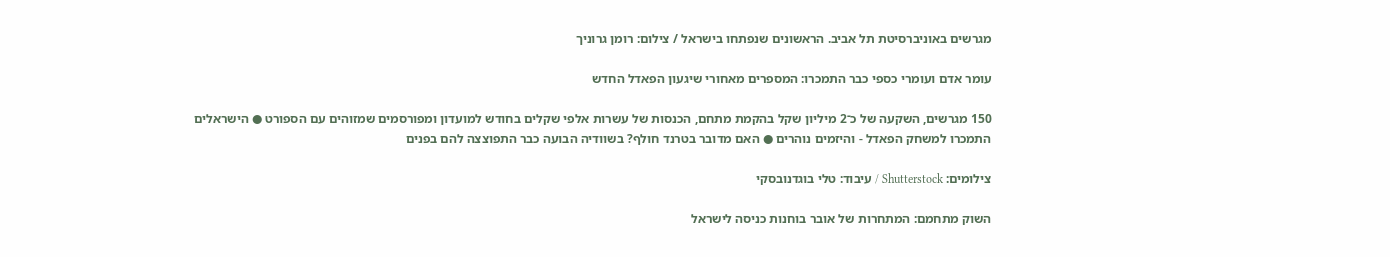מגרשים באוניברסיטת תל אביב. הראשונים שנפתחו בישראל / צילום: רומן גרוניך

עומר אדם ועומרי כספי כבר התמכרו: המספרים מאחורי שיגעון הפאדל החדש

150 מגרשים, השקעה של כ־2 מיליון שקל בהקמת מתחם, הכנסות של עשרות אלפי שקלים בחודש למועדון ומפורסמים שמזוהים עם הספורט ● הישראלים התמכרו למשחק הפאדל - והיזמים נוהרים ● האם מדובר בטרנד חולף? בשוודיה הבועה כבר התפוצצה להם בפנים

צילומים: Shutterstock / עיבוד: טלי בוגדנובסקי

השוק מתחמם: המתחרות של אובר בוחנות כניסה לישראל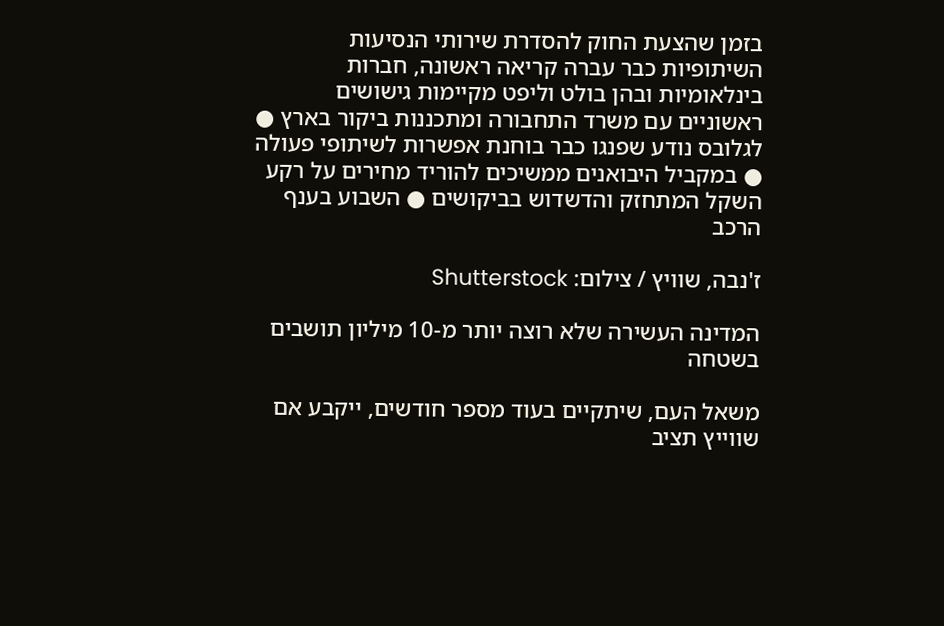בזמן שהצעת החוק להסדרת שירותי הנסיעות השיתופיות כבר עברה קריאה ראשונה, חברות בינלאומיות ובהן בולט וליפט מקיימות גישושים ראשוניים עם משרד התחבורה ומתכננות ביקור בארץ ● לגלובס נודע שפנגו כבר בוחנת אפשרות לשיתופי פעולה ● במקביל היבואנים ממשיכים להוריד מחירים על רקע השקל המתחזק והדשדוש בביקושים ● השבוע בענף הרכב

ז'נבה, שוויץ / צילום: Shutterstock

המדינה העשירה שלא רוצה יותר מ-10 מיליון תושבים בשטחה

משאל העם, שיתקיים בעוד מספר חודשים, ייקבע אם שווייץ תציב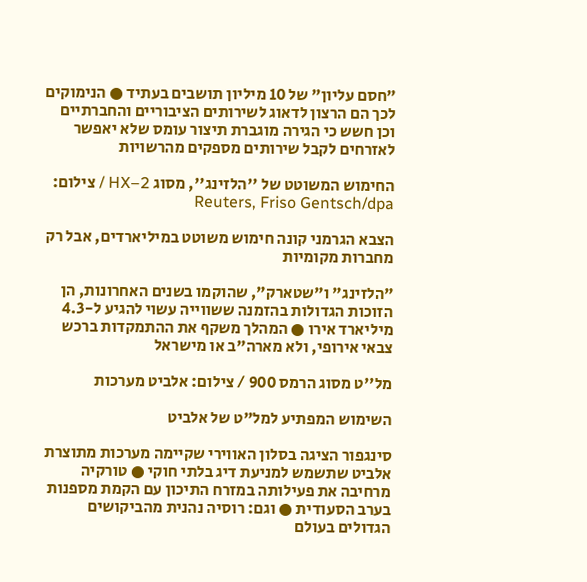"חסם עליון" של 10 מיליון תושבים בעתיד ● הנימוקים לכך הם הרצון לדאוג לשירותים הציבוריים והחברתיים וכן חשש כי הגירה מוגברת תיצור עומס שלא יאפשר לאזרחים לקבל שירותים מספקים מהרשויות

החימוש המשוטט של ''הלזינג'', מסוג HX–2 / צילום: Reuters, Friso Gentsch/dpa

הצבא הגרמני קונה חימוש משוטט במיליארדים, אבל רק מחברות מקומיות

"הלזינג" ו"שטארק", שהוקמו בשנים האחרונות, הן הזוכות הגדולות בהזמנה ששווייה עשוי להגיע ל-4.3 מיליארד אירו ● המהלך משקף את ההתמקדות ברכש צבאי אירופי, ולא מארה"ב או מישראל

מל''ט מסוג הרמס 900 / צילום: אלביט מערכות

השימוש המפתיע למל"ט של אלביט

סינגפור הציגה בסלון האווירי שקיימה מערכות מתוצרת אלביט שתשמש למניעת דיג בלתי חוקי ● טורקיה מרחיבה את פעילותה במזרח התיכון עם הקמת מספנות בערב הסעודית ● וגם: רוסיה נהנית מהביקושים הגדולים בעולם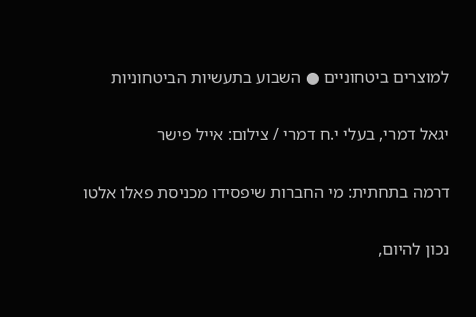למוצרים ביטחוניים ● השבוע בתעשיות הביטחוניות

יגאל דמרי, בעלי י.ח דמרי / צילום: אייל פישר

דרמה בתחתית: מי החברות שיפסידו מכניסת פאלו אלטו

נכון להיום,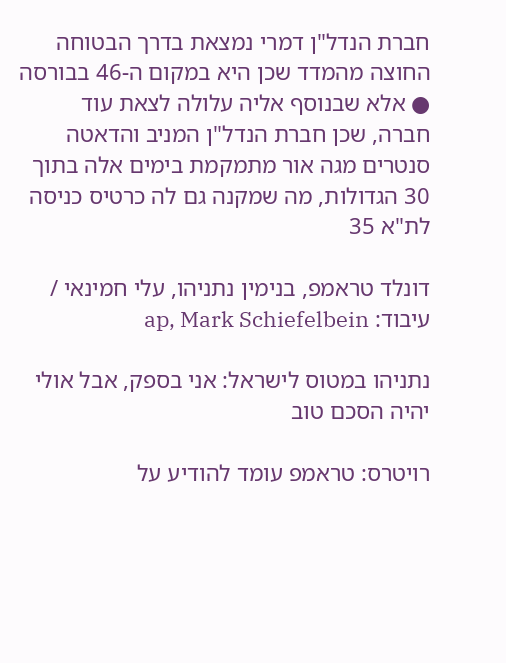חברת הנדל"ן דמרי נמצאת בדרך הבטוחה החוצה מהמדד שכן היא במקום ה-46 בבורסה ● אלא שבנוסף אליה עלולה לצאת עוד חברה, שכן חברת הנדל"ן המניב והדאטה סנטרים מגה אור מתמקמת בימים אלה בתוך 30 הגדולות, מה שמקנה גם לה כרטיס כניסה לת"א 35

דונלד טראמפ, בנימין נתניהו, עלי חמינאי / עיבוד: ap, Mark Schiefelbein

נתניהו במטוס לישראל: אני בספק, אבל אולי יהיה הסכם טוב

רויטרס: טראמפ עומד להודיע על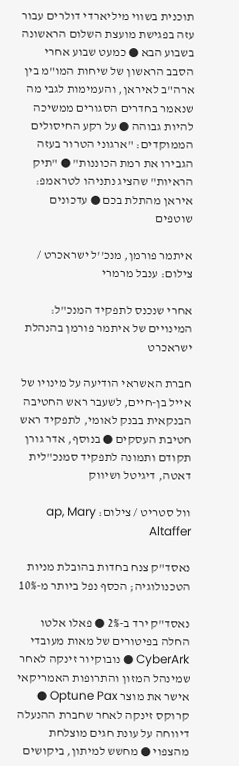תוכנית בשווי מיליארדי דולרים עבור עזה בפגישת מועצת השלום הראשונה בשבוע הבא ● כמעט שבוע אחרי הסבב הראשון של שיחות המו"מ בין ארה"ב לאיראן, והעמימות לגבי מה שנאמר בחדרים הסגורים ממשיכה להיות גבוהה ● על רקע החיסולים הממוקדים: "ארגוני הטרור בעזה הגבירו את רמת הכוננות" ● "תיק הראיות" שהציג נתניהו לטראמפ: איראן מהתלת בכם ● עדכונים שוטפים

איתמר פורמן, מנכ''ל ישראכרט / צילום: ענבל מרמרי

אחרי שנכנס לתפקיד המנכ"ל: המינויים של איתמר פורמן בהנהלת ישראכרט

חברת האשראי הודיעה על מינויו של אייל בן-חיים, לשעבר ראש החטיבה הבנקאית בבנק לאומי, לתפקיד ראש חטיבת העסקים ● בנוסף, אדר גורן תקודם ותמונה לתפקיד סמנכ"לית דאטה, דיגיטל ושיווק

וול סטריט / צילום: ap, Mary Altaffer

נאסד"ק צנח בחדות בהובלת מניות הטכנולוגיה; הכסף נפל ביותר מ-10%

נאסד"ק ירד ב-2% ● פאלו אלטו החלה בפיטורים של מאות מעובדי CyberArk ● נובוקיור זינקה לאחר שמינהל המזון והתרופות האמריקאי אישר את מוצר Optune Pax ● קרוקס זינקה לאחר שחברת ההנעלה דיווחה על עונת חגים מוצלחת מהצפוי ● מחשש למיתון, ביקושים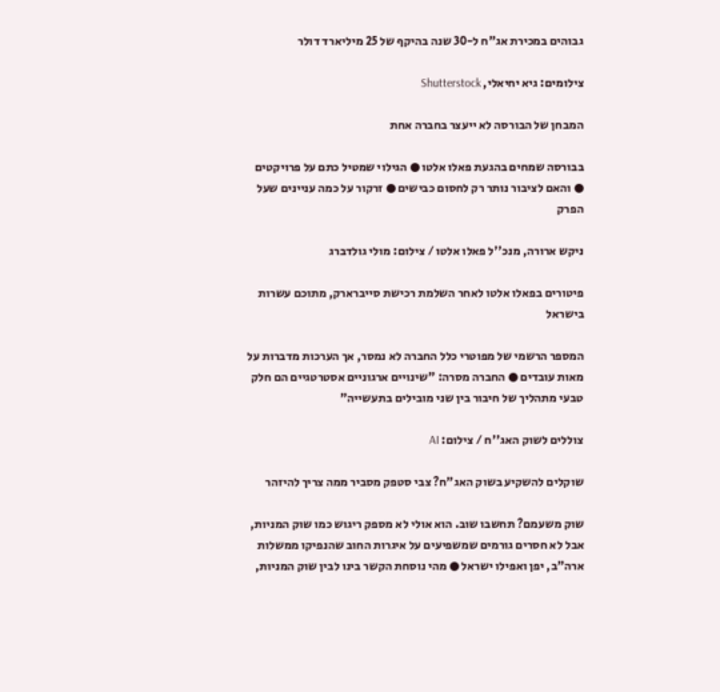גבוהים במכירת אג"ח ל-30 שנה בהיקף של 25 מיליארד דולר

צילומים: גיא יחיאלי, Shutterstock

המבחן של הבורסה לא ייעצר בחברה אחת

בבורסה שמחים בהגעת פאלו אלטו ● הגילוי שמטיל כתם על פרויקטים ● והאם לציבור נותר רק לחסום כבישים ● זרקור על כמה עניינים שעל הפרק

ניקש ארורה, מנכ''ל פאלו אלטו / צילום: מולי גולדברג

פיטורים בפאלו אלטו לאחר השלמת רכישת סייברארק, מתוכם עשרות בישראל

המספר הרשמי של מפוטרי כלל החברה לא נמסר, אך הערכות מדברות על מאות עובדים ● החברה מסרה: "שינויים ארגוניים אסטרטגיים הם חלק טבעי מתהליך של חיבור בין שני מובילים בתעשייה"

צוללים לשוק האג''ח / צילום: AI

שוקלים להשקיע בשוק האג"ח? צבי סטפק מסביר ממה צריך להיזהר

שוק משעמם? תחשבו שוב. הוא אולי לא מספק ריגוש כמו שוק המניות, אבל לא חסרים גורמים שמשפיעים על איגרות החוב שהנפיקו ממשלות ארה"ב, יפן ואפילו ישראל ● מהי נוסחת הקשר בינו לבין שוק המניות,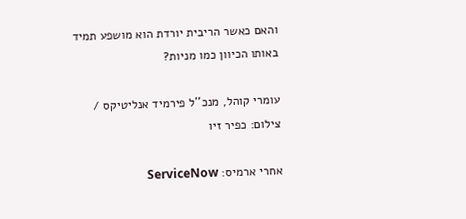והאם כאשר הריבית יורדת הוא מושפע תמיד באותו הכיוון כמו מניות?

עומרי קוהל, מנכ''ל פירמיד אנליטיקס / צילום: כפיר זיו

אחרי ארמיס: ServiceNow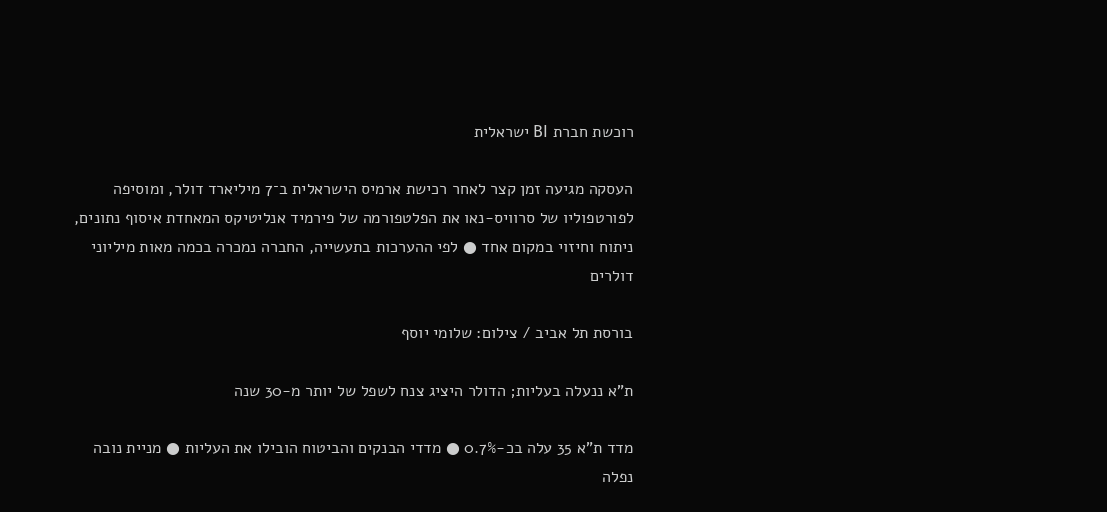רוכשת חברת BI ישראלית

העסקה מגיעה זמן קצר לאחר רכישת ארמיס הישראלית ב־7 מיליארד דולר, ומוסיפה לפורטפוליו של סרוויס-נאו את הפלטפורמה של פירמיד אנליטיקס המאחדת איסוף נתונים, ניתוח וחיזוי במקום אחד ● לפי ההערכות בתעשייה, החברה נמכרה בכמה מאות מיליוני דולרים

בורסת תל אביב / צילום: שלומי יוסף

ת"א ננעלה בעליות; הדולר היציג צנח לשפל של יותר מ-30 שנה

מדד ת"א 35 עלה בכ-0.7% ● מדדי הבנקים והביטוח הובילו את העליות ● מניית נובה נפלה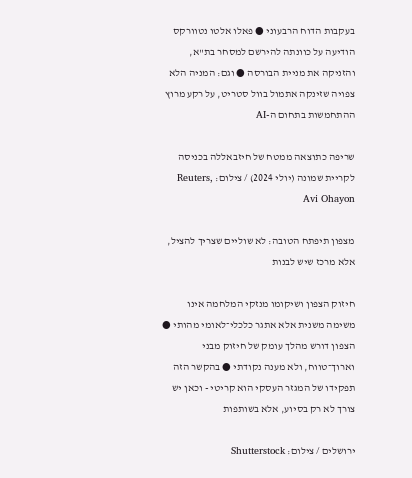בעקבות הדוח הרבעוני ● פאלו אלטו נטוורקס הודיעה על כוונתה להירשם למסחר בת"א, והזניקה את מניית הבורסה ● וגם: המניה הלא צפויה שזינקה אתמול בוול סטריט, על רקע מרוץ ההתחמשות בתחום ה-AI

שריפה כתוצאה ממטח של חיזבאללה בכניסה לקריית שמונה (יולי 2024) / צילום: Reuters, Avi Ohayon

מצפון תיפתח הטובה: לא שוליים שצריך להציל, אלא מרכז שיש לבנות

חיזוק הצפון ושיקומו מנזקי המלחמה אינו משימה משנית אלא אתגר כלכלי־לאומי מהותי ● הצפון דורש מהלך עומק של חיזוק מבני וארוך־טווח, ולא מענה נקודתי ● בהקשר הזה תפקידו של המגזר העסקי הוא קריטי - וכאן יש צורך לא רק בסיוע, אלא בשותפות

ירושלים / צילום: Shutterstock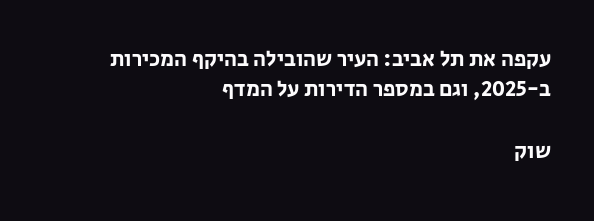עקפה את תל אביב: העיר שהובילה בהיקף המכירות ב-2025, וגם במספר הדירות על המדף

שוק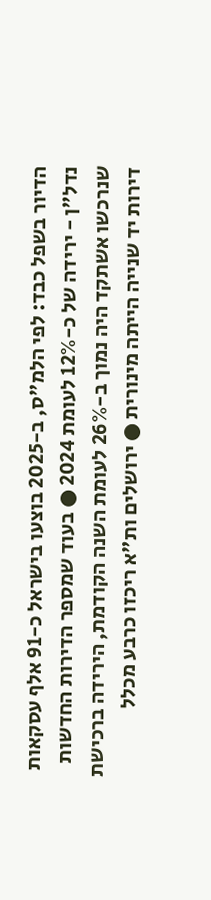הדיור בשפל כבד: לפי הלמ"ס, ב-2025 בוצעו בישראל כ-91 אלף עסקאות נדל"ן - ירידה של כ-12% לעומת 2024 ● בעוד שמספר הדירות החדשות שנרכשו אשתקד היה נמוך ב-26% לעומת השנה הקודמת, הירידה ברכישת דירות יד שנייה הייתה מינורית ● ירושלים ות"א ריכזו כרבע מכלל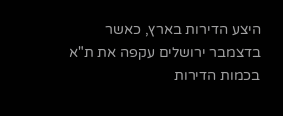היצע הדירות בארץ, כאשר בדצמבר ירושלים עקפה את ת"א בכמות הדירות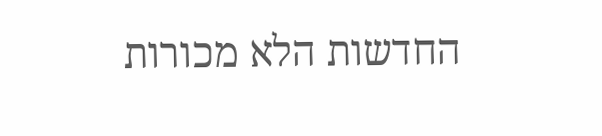החדשות הלא מכורות